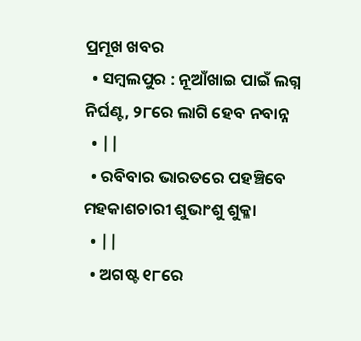ପ୍ରମୂଖ ଖବର
  • ସମ୍ବଲପୁର : ନୂଆଁଖାଇ ପାଇଁ ଲଗ୍ନ ନିର୍ଘଣ୍ଟ, ୨୮ରେ ଲାଗି ହେବ ନବାନ୍ନ
  • ||
  • ରବିବାର ଭାରତରେ ପହଞ୍ଚିବେ ମହକାଶଚାରୀ ଶୁଭାଂଶୁ ଶୁକ୍ଳା
  • ||
  • ଅଗଷ୍ଟ ୧୮ରେ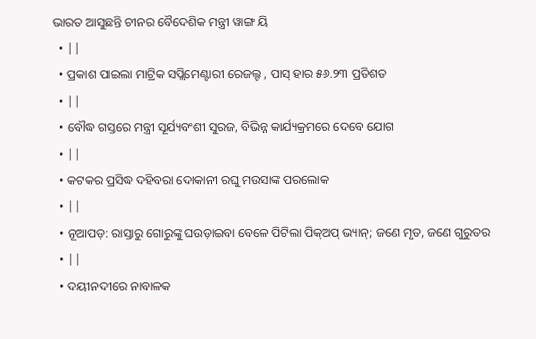ଭାରତ ଆସୁଛନ୍ତି ଚୀନର ବୈଦେଶିକ ମନ୍ତ୍ରୀ ୱାଙ୍ଗ ୟି
  • ||
  • ପ୍ରକାଶ ପାଇଲା ମାଟ୍ରିକ ସପ୍ଲିମେଣ୍ଟାରୀ ରେଜଲ୍ଟ , ପାସ୍‌ ହାର ୫୬.୨୩ ପ୍ରତିଶତ
  • ||
  • ବୌଦ୍ଧ ଗସ୍ତରେ ମନ୍ତ୍ରୀ ସୂର୍ଯ୍ୟବଂଶୀ ସୁରଜ, ବିଭିନ୍ନ କାର୍ଯ୍ୟକ୍ରମରେ ଦେବେ ଯୋଗ
  • ||
  • କଟକର ପ୍ରସିଦ୍ଧ ଦହିବରା ଦୋକାନୀ ରଘୁ ମଉସାଙ୍କ ପରଲୋକ
  • ||
  • ନୂଆପଡ଼: ରାସ୍ତାରୁ ଗୋରୁଙ୍କୁ ଘଉଡ଼ାଇବା ବେଳେ ପିଟିଲା ପିକ୍ଅପ୍‌ ଭ୍ୟାନ୍; ଜଣେ ମୃତ, ଜଣେ ଗୁରୁତର
  • ||
  • ଦୟୀନଦୀରେ ନାବାଳକ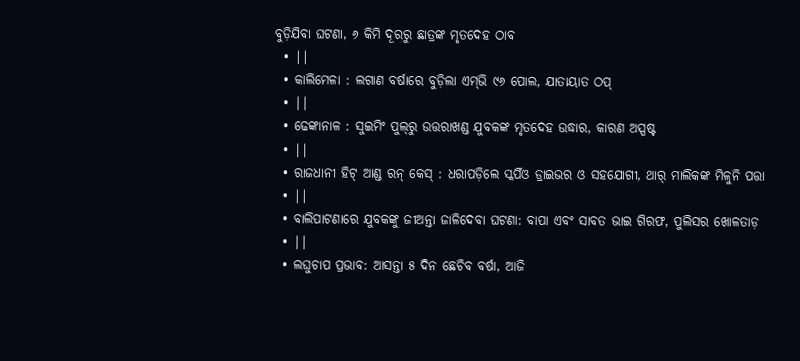ବୁଡ଼ିଯିବା ଘଟଣା, ୬ କିମି ଦୂରରୁ ଛାତ୍ରଙ୍କ ମୃତଦେହ ଠାବ
  • ||
  • କାଲିମେଳା : ଲଗାଣ ବର୍ଷାରେ ବୁଡ଼ିଲା ଏମ୍‌ଭି ୯୬ ପୋଲ, ଯାତାୟାତ ଠପ୍
  • ||
  • ଢେଙ୍କାନାଳ : ସୁଇମିଂ ପୁଲ୍‌ରୁ ଉତ୍ତରାଖଣ୍ଡ ଯୁବକଙ୍କ ମୃତଦେହ ଉଦ୍ଧାର, କାରଣ ଅସ୍ପଷ୍ଟ
  • ||
  • ରାଜଧାନୀ ହିଟ୍ ଆଣ୍ଡ ରନ୍‌ କେସ୍ : ଧରାପଡ଼ିଲେ ସ୍କର୍ପିଓ ଡ୍ରାଇଭର ଓ ସହଯୋଗୀ, ଥାର୍ ମାଲିକଙ୍କ ମିଳୁନି ପତ୍ତା
  • ||
  • ବାଲିପାଟଣାରେ ଯୁବକଙ୍କୁ ଜୀଅନ୍ତା ଜାଳିଦେବା ଘଟଣା: ବାପା ଏବଂ ସାବତ ଭାଇ ଗିରଫ, ପୁଲିସର ଖୋଳତାଡ଼
  • ||
  • ଲଘୁଚାପ ପ୍ରଭାବ: ଆସନ୍ତା ୫ ଦିନ ଛେଚିବ ବର୍ଷା, ଆଜି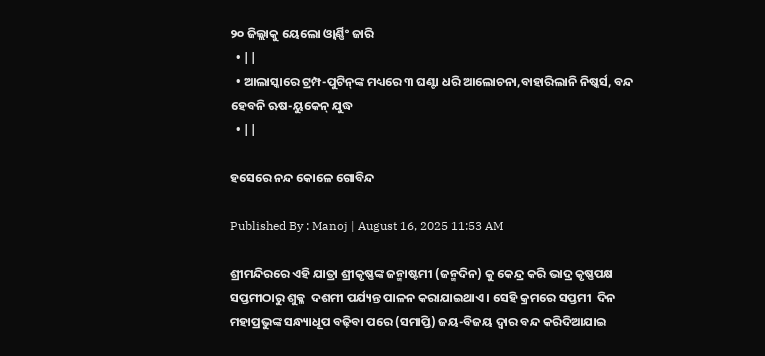୨୦ ଜିଲ୍ଲାକୁ ୟେଲୋ ଓ୍ୱାର୍ଣ୍ଣିଂ ଜାରି
  • ||
  • ଆଲାସ୍କାରେ ଟ୍ରମ୍ପ-ପୁଟିନ୍‌ଙ୍କ ମଧ୍ୟରେ ୩ ଘଣ୍ଟା ଧରି ଆଲୋଚନା,ବାହାରିଲାନି ନିଷ୍କର୍ସ, ବନ୍ଦ ହେବନି ଋଷ-ୟୁକେନ୍ ଯୁଦ୍ଧ
  • ||

ହସେରେ ନନ୍ଦ କୋଳେ ଗୋବିନ୍ଦ

Published By : Manoj | August 16, 2025 11:53 AM

ଶ୍ରୀମନ୍ଦିରରେ ଏହି ଯାତ୍ରା ଶ୍ରୀକୃଷ୍ଣଙ୍କ ଜନ୍ମାଷ୍ଟମୀ (ଜନ୍ମଦିନ) କୁ କେନ୍ଦ୍ର କରି ଭାଦ୍ର କୃଷ୍ଣପକ୍ଷ ସପ୍ତମୀଠାରୁ ଶୁକ୍ଳ  ଦଶମୀ ପର୍ଯ୍ୟନ୍ତ ପାଳନ କରାଯାଇଥାଏ । ସେହି କ୍ରମରେ ସପ୍ତମୀ  ଦିନ ମହାପ୍ରଭୁଙ୍କ ସନ୍ଧ୍ୟାଧୂପ ବଢ଼ିବା ପରେ (ସମାପ୍ତି) ଜୟ-ବିଜୟ ଦ୍ୱାର ବନ୍ଦ କରିଦିଆଯାଇ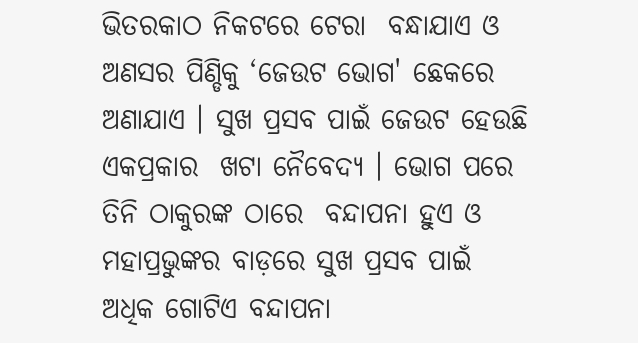ଭିତରକାଠ ନିକଟରେ ଟେରା  ବନ୍ଧାଯାଏ ଓ ଅଣସର ପିଣ୍ଡିକୁ ‘ଜେଉଟ ଭୋଗ' ଛେକରେ  ଅଣାଯାଏ । ସୁଖ ପ୍ରସବ ପାଇଁ ଜେଉଟ ହେଉଛି ଏକପ୍ରକାର  ଖଟା ନୈବେଦ୍ୟ । ଭୋଗ ପରେ ତିନି ଠାକୁରଙ୍କ ଠାରେ  ବନ୍ଦାପନା ହୁଏ ଓ ମହାପ୍ରଭୁଙ୍କର ବାଡ଼ରେ ସୁଖ ପ୍ରସବ ପାଇଁ  ଅଧିକ ଗୋଟିଏ ବନ୍ଦାପନା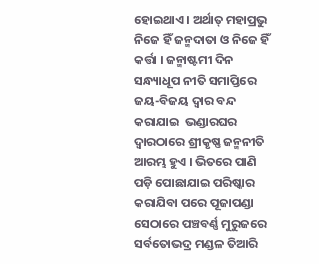ହୋଇଥାଏ । ଅର୍ଥାତ୍‌ ମହାପ୍ରଭୁ ନିଜେ ହିଁ ଜନ୍ମଦାତା ଓ ନିଜେ ହିଁ କର୍ତ୍ତା । ଜନ୍ମାଷ୍ଟମୀ ଦିନ  ସନ୍ଧ୍ୟାଧୂପ ନୀତି ସମାପ୍ତିରେ ଜୟ-ବିଜୟ ଦ୍ୱାର ବନ୍ଦ କରାଯାଇ  ଭଣ୍ଡାରଘର ଦ୍ୱାରଠାରେ ଶ୍ରୀକୃଷ୍ଣ ଜନ୍ମନୀତି ଆରମ୍ଭ ହୁଏ । ଭିତରେ ପାଣି ପଡ଼ି ପୋଛାଯାଇ ପରିଷ୍କାର କରାଯିବା ପରେ ପୂଜାପଣ୍ଡା ସେଠାରେ ପଞ୍ଚବର୍ଣ୍ଣ ମୁରୁଜରେ ସର୍ବତୋଭଦ୍ର ମଣ୍ଡଳ ତିଆରି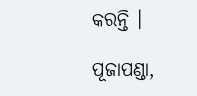କରନ୍ତି ।

ପୂଜାପଣ୍ଡା,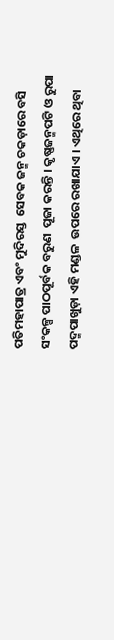ପତିମହାପାତ୍ର ଏବଂ ମୁଦିରସ୍ତ  ସେବକ ଜନ୍ମ ଚକଡ଼ାରେ ବସି ସଂକଳ୍ପ ପାଠପୂର୍ବକ ବରୁଣ  ପୂଜା କରନ୍ତି । କୃଷ୍ଣଜନ୍ମପଟି ଓ ରୁପା ପଦ୍ମପାଖୁଡ଼ା ଏହି ମଣ୍ଡଳ  ଉପରେ ରଖାଯାଏ । ଏଥିରେ ଥିବା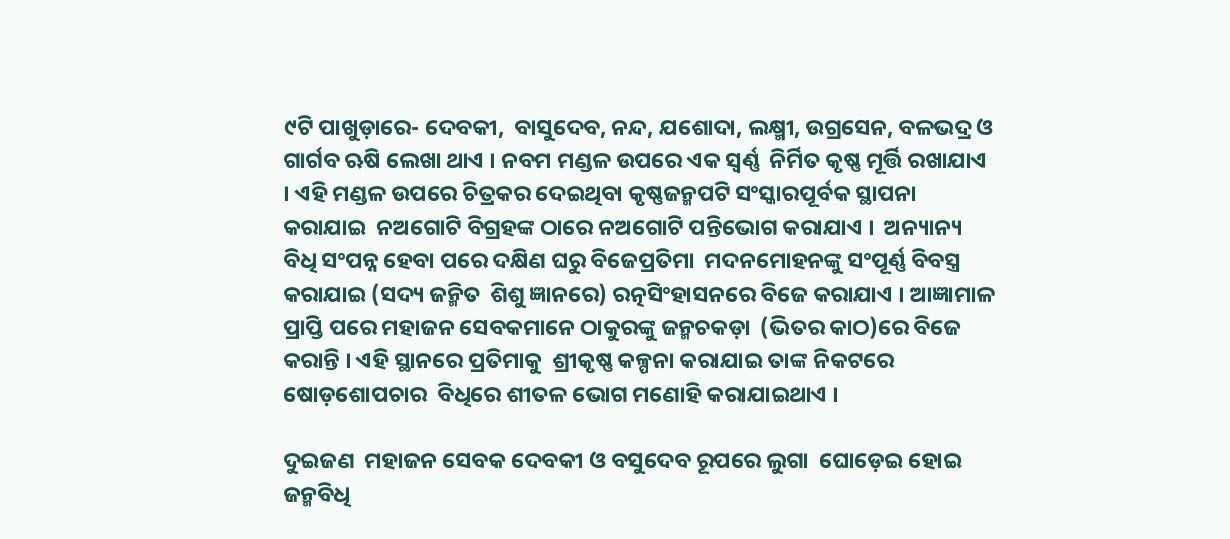୯ଟି ପାଖୁଡ଼ାରେ- ଦେବକୀ,  ବାସୁଦେବ, ନନ୍ଦ, ଯଶୋଦା, ଲକ୍ଷ୍ମୀ, ଉଗ୍ରସେନ, ବଳଭଦ୍ର ଓ  ଗାର୍ଗବ ଋଷି ଲେଖା ଥାଏ । ନବମ ମଣ୍ଡଳ ଉପରେ ଏକ ସ୍ୱର୍ଣ୍ଣ  ନିର୍ମିତ କୃଷ୍ଣ ମୂର୍ତ୍ତି ରଖାଯାଏ । ଏହି ମଣ୍ଡଳ ଉପରେ ଚିତ୍ରକର ଦେଇଥିବା କୃଷ୍ଣଜନ୍ମପଟି ସଂସ୍କାରପୂର୍ବକ ସ୍ଥାପନା କରାଯାଇ  ନଅଗୋଟି ବିଗ୍ରହଙ୍କ ଠାରେ ନଅଗୋଟି ପନ୍ତିଭୋଗ କରାଯାଏ ।  ଅନ୍ୟାନ୍ୟ ବିଧି ସଂପନ୍ନ ହେବା ପରେ ଦକ୍ଷିଣ ଘରୁ ବିଜେପ୍ରତିମା  ମଦନମୋହନଙ୍କୁ ସଂପୂର୍ଣ୍ଣ ବିବସ୍ତ୍ର କରାଯାଇ (ସଦ୍ୟ ଜନ୍ମିତ  ଶିଶୁ ଜ୍ଞାନରେ) ରତ୍ନସିଂହାସନରେ ବିଜେ କରାଯାଏ । ଆଜ୍ଞାମାଳ  ପ୍ରାପ୍ତି ପରେ ମହାଜନ ସେବକମାନେ ଠାକୁରଙ୍କୁ ଜନ୍ମଚକଡ଼ା  (ଭିତର କାଠ)ରେ ବିଜେ କରାନ୍ତି । ଏହି ସ୍ଥାନରେ ପ୍ରତିମାକୁ  ଶ୍ରୀକୃଷ୍ଣ କଳ୍ପନା କରାଯାଇ ତାଙ୍କ ନିକଟରେ ଷୋଡ଼ଶୋପଚାର  ବିଧିରେ ଶୀତଳ ଭୋଗ ମଣୋହି କରାଯାଇଥାଏ ।

ଦୁଇଜଣ  ମହାଜନ ସେବକ ଦେବକୀ ଓ ବସୁଦେବ ରୂପରେ ଲୁଗା  ଘୋଡ଼େଇ ହୋଇ ଜନ୍ମବିଧି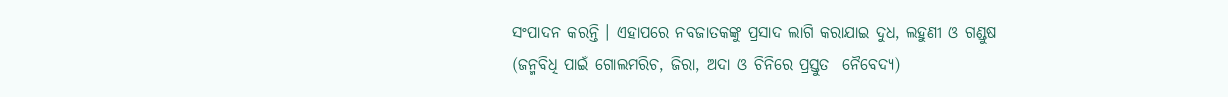ସଂପାଦନ କରନ୍ତି । ଏହାପରେ ନବଜାତକଙ୍କୁ ପ୍ରସାଦ ଲାଗି କରାଯାଇ ଦୁଧ, ଲହୁଣୀ ଓ ଗଣ୍ଡୁଷ  (ଜନ୍ମବିଧି ପାଇଁ ଗୋଲମରିଚ, ଜିରା, ଅଦା ଓ ଚିନିରେ ପ୍ରସ୍ତୁତ  ନୈବେଦ୍ୟ)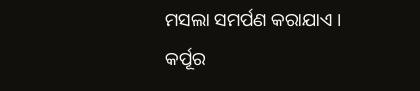ମସଲା ସମର୍ପଣ କରାଯାଏ । କର୍ପୂର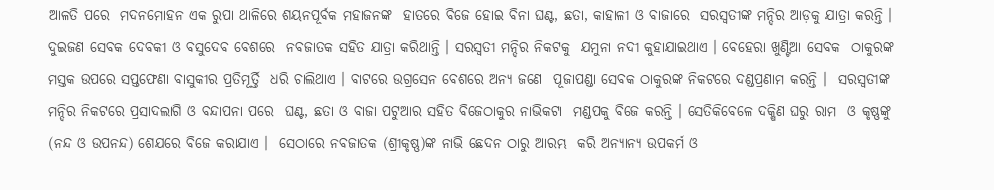ଆଳତି ପରେ  ମଦନମୋହନ ଏକ ରୁପା ଥାଳିରେ ଶୟନପୂର୍ବକ ମହାଜନଙ୍କ  ହାତରେ ବିଜେ ହୋଇ ବିନା ଘଣ୍ଟ, ଛତା, କାହାଳୀ ଓ ବାଜାରେ  ସରସ୍ୱତୀଙ୍କ ମନ୍ଦିର ଆଡ଼କୁ ଯାତ୍ରା କରନ୍ତି । ଦୁଇଜଣ ସେବକ ଦେବକୀ ଓ ବସୁଦେବ ବେଶରେ  ନବଜାତକ ସହିତ ଯାତ୍ରା କରିଥାନ୍ତି । ସରସ୍ୱତୀ ମନ୍ଦିର ନିକଟକୁ  ଯମୁନା ନଦୀ କୁହାଯାଇଥାଏ । ବେହେରା ଖୁଣ୍ଟିଆ ସେବକ  ଠାକୁରଙ୍କ ମସ୍ତକ ଉପରେ ସପ୍ତଫେଣା ବାସୁକୀର ପ୍ରତିମୂର୍ତ୍ତି  ଧରି ଚାଲିଥାଏ । ବାଟରେ ଉଗ୍ରସେନ ବେଶରେ ଅନ୍ୟ ଜଣେ  ପୂଜାପଣ୍ଡା ସେବକ ଠାକୁରଙ୍କ ନିକଟରେ ଦଣ୍ଡପ୍ରଣାମ କରନ୍ତି ।  ସରସ୍ୱତୀଙ୍କ ମନ୍ଦିର ନିକଟରେ ପ୍ରସାଦଲାଗି ଓ ବନ୍ଦାପନା ପରେ  ଘଣ୍ଟ, ଛତା ଓ ବାଜା ପଟୁଆର ସହିତ ବିଜେଠାକୁର ନାଭିକଟା  ମଣ୍ଡପକୁ ବିଜେ କରନ୍ତି । ସେତିକିବେଳେ ଦକ୍ଷିଣ ଘରୁ ରାମ  ଓ କୃଷ୍ଣଙ୍କୁ (ନନ୍ଦ ଓ ଉପନନ୍ଦ) ଶେଯରେ ବିଜେ କରାଯାଏ ।  ସେଠାରେ ନବଜାତକ (ଶ୍ରୀକୃଷ୍ଣ)ଙ୍କ ନାଭି ଛେଦନ ଠାରୁ ଆରମ୍ଭ  କରି ଅନ୍ୟାନ୍ୟ ଉପକର୍ମ ଓ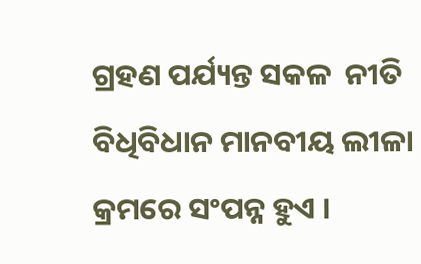ଗ୍ରହଣ ପର୍ଯ୍ୟନ୍ତ ସକଳ  ନୀତି ବିଧିବିଧାନ ମାନବୀୟ ଲୀଳା କ୍ରମରେ ସଂପନ୍ନ ହୁଏ ।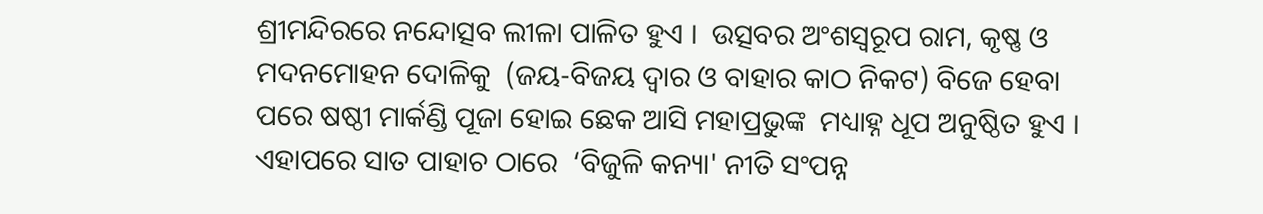ଶ୍ରୀମନ୍ଦିରରେ ନନ୍ଦୋତ୍ସବ ଲୀଳା ପାଳିତ ହୁଏ ।  ଉତ୍ସବର ଅଂଶସ୍ୱରୂପ ରାମ, କୃଷ୍ଣ ଓ ମଦନମୋହନ ଦୋଳିକୁ  (ଜୟ-ବିଜୟ ଦ୍ୱାର ଓ ବାହାର କାଠ ନିକଟ) ବିଜେ ହେବା  ପରେ ଷଷ୍ଠୀ ମାର୍କଣ୍ଡି ପୂଜା ହୋଇ ଛେକ ଆସି ମହାପ୍ରଭୁଙ୍କ  ମଧ୍ୟାହ୍ନ ଧୂପ ଅନୁଷ୍ଠିତ ହୁଏ । ଏହାପରେ ସାତ ପାହାଚ ଠାରେ  ‘ବିଜୁଳି କନ୍ୟା' ନୀତି ସଂପନ୍ନ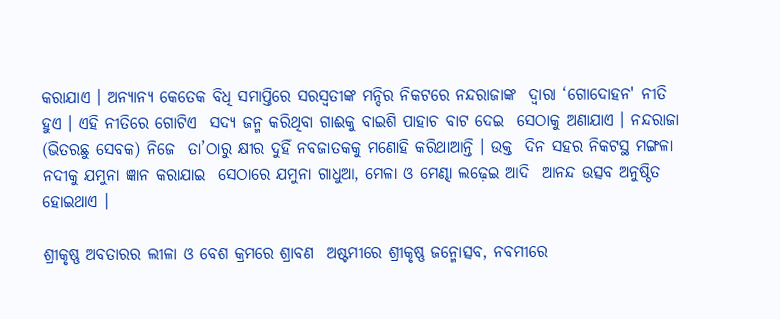କରାଯାଏ । ଅନ୍ୟାନ୍ୟ କେତେକ ବିଧି ସମାପ୍ତିରେ ସରସ୍ୱତୀଙ୍କ ମନ୍ଦିର ନିକଟରେ ନନ୍ଦରାଜାଙ୍କ  ଦ୍ୱାରା ‘ଗୋଦୋହନ' ନୀତି ହୁଏ । ଏହି ନୀତିରେ ଗୋଟିଏ  ସଦ୍ୟ ଜନ୍ମ କରିଥିବା ଗାଈକୁ ବାଇଶି ପାହାଚ ବାଟ ଦେଇ  ସେଠାକୁ ଅଣାଯାଏ । ନନ୍ଦରାଜା (ଭିତରଛୁ ସେବକ) ନିଜେ  ତା’ଠାରୁ କ୍ଷୀର ଦୁହିଁ ନବଜାତକକୁ ମଣୋହି କରିଥାଆନ୍ତି । ଉକ୍ତ  ଦିନ ସହର ନିକଟସ୍ଥ ମଙ୍ଗଳା ନଦୀକୁ ଯମୁନା ଜ୍ଞାନ କରାଯାଇ  ସେଠାରେ ଯମୁନା ଗାଧୁଆ, ମେଳା ଓ ମେଣ୍ଢା ଲଢ଼େଇ ଆଦି  ଆନନ୍ଦ ଉତ୍ସବ ଅନୁଷ୍ଠିତ ହୋଇଥାଏ ।

ଶ୍ରୀକୃଷ୍ଣ ଅବତାରର ଲୀଳା ଓ ବେଶ କ୍ରମରେ ଶ୍ରାବଣ  ଅଷ୍ଟମୀରେ ଶ୍ରୀକୃଷ୍ଣ ଜନ୍ମୋତ୍ସବ, ନବମୀରେ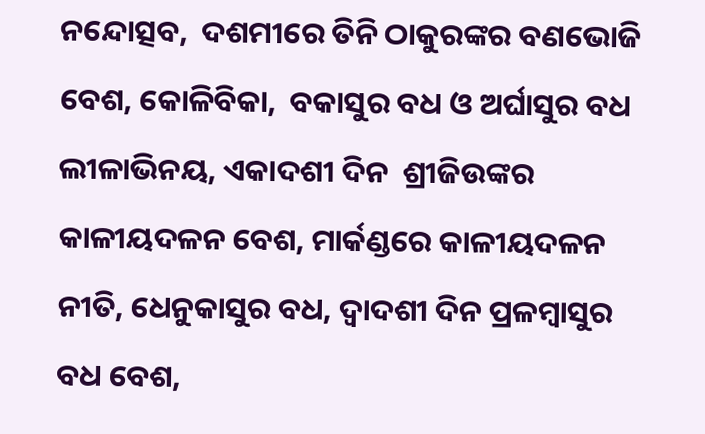ନନ୍ଦୋତ୍ସବ,  ଦଶମୀରେ ତିନି ଠାକୁରଙ୍କର ବଣଭୋଜି ବେଶ, କୋଳିବିକା,  ବକାସୁର ବଧ ଓ ଅର୍ଘାସୁର ବଧ ଲୀଳାଭିନୟ, ଏକାଦଶୀ ଦିନ  ଶ୍ରୀଜିଉଙ୍କର କାଳୀୟଦଳନ ବେଶ, ମାର୍କଣ୍ଡରେ କାଳୀୟଦଳନ  ନୀତି, ଧେନୁକାସୁର ବଧ, ଦ୍ୱାଦଶୀ ଦିନ ପ୍ରଳମ୍ବାସୁର ବଧ ବେଶ,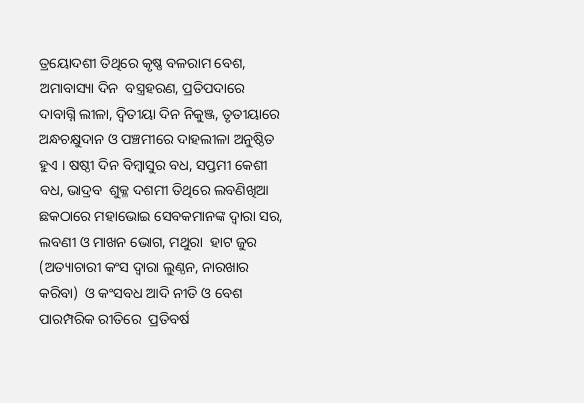ତ୍ରୟୋଦଶୀ ତିଥିରେ କୃଷ୍ଣ ବଳରାମ ବେଶ, ଅମାବାସ୍ୟା ଦିନ  ବସ୍ତ୍ରହରଣ, ପ୍ରତିପଦାରେ ଦାବାଗ୍ନି ଲୀଳା, ଦ୍ୱିତୀୟା ଦିନ ନିକୁଞ୍ଜ, ତୃତୀୟାରେ ଅନ୍ଧଚକ୍ଷୁଦାନ ଓ ପଞ୍ଚମୀରେ ଦାହଲୀଳା ଅନୁଷ୍ଠିତ  ହୁଏ । ଷଷ୍ଠୀ ଦିନ ବିମ୍ବାସୁର ବଧ, ସପ୍ତମୀ କେଶୀ ବଧ, ଭାଦ୍ରବ  ଶୁକ୍ଳ ଦଶମୀ ତିଥିରେ ଲବଣିଖିଆ ଛକଠାରେ ମହାଭୋଇ ସେବକମାନଙ୍କ ଦ୍ୱାରା ସର, ଲବଣୀ ଓ ମାଖନ ଭୋଗ, ମଥୁରା  ହାଟ ଜୁର (ଅତ୍ୟାଚାରୀ କଂସ ଦ୍ୱାରା ଲୁଣ୍ଠନ, ନାରଖାର କରିବା)  ଓ କଂସବଧ ଆଦି ନୀତି ଓ ବେଶ ପାରମ୍ପରିକ ରୀତିରେ  ପ୍ରତିବର୍ଷ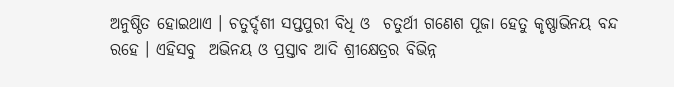ଅନୁଷ୍ଠିତ ହୋଇଥାଏ । ଚତୁର୍ଦ୍ଦଶୀ ସପ୍ତପୁରୀ ବିଧି ଓ  ଚତୁର୍ଥୀ ଗଣେଶ ପୂଜା ହେତୁ କୃଷ୍ଣାଭିନୟ ବନ୍ଦ ରହେ । ଏହିସବୁ  ଅଭିନୟ ଓ ପ୍ରସ୍ତାବ ଆଦି ଶ୍ରୀକ୍ଷେତ୍ରର ବିଭିନ୍ନ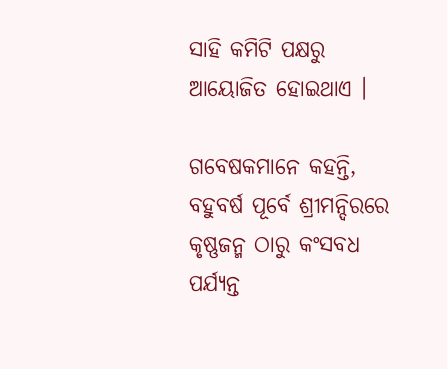ସାହି କମିଟି ପକ୍ଷରୁ  ଆୟୋଜିତ ହୋଇଥାଏ ।

ଗବେଷକମାନେ କହନ୍ତି, ବହୁବର୍ଷ ପୂର୍ବେ ଶ୍ରୀମନ୍ଦିରରେ କୃଷ୍ଣଜନ୍ମ ଠାରୁ କଂସବଧ ପର୍ଯ୍ୟନ୍ତ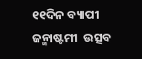୧୧ଦିନ ବ୍ୟାପୀ ଜନ୍ମାଷ୍ଟମୀ  ଉତ୍ସବ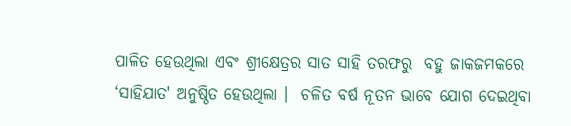ପାଳିତ ହେଉଥିଲା ଏବଂ ଶ୍ରୀକ୍ଷେତ୍ରର ସାତ ସାହି ତରଫରୁ  ବହୁ ଜାକଜମକରେ ‘ସାହିଯାତ' ଅନୁଷ୍ଠିତ ହେଉଥିଲା ।  ଚଳିତ ବର୍ଷ ନୂତନ ଭାବେ ଯୋଗ ଦେଇଥିବା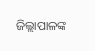ଜିଲ୍ଲାପାଳଙ୍କ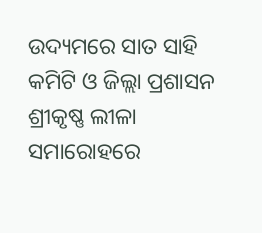ଉଦ୍ୟମରେ ସାତ ସାହି କମିଟି ଓ ଜିଲ୍ଲା ପ୍ରଶାସନ ଶ୍ରୀକୃଷ୍ଣ ଲୀଳା  ସମାରୋହରେ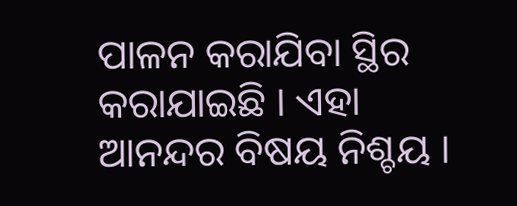ପାଳନ କରାଯିବା ସ୍ଥିର କରାଯାଇଛି । ଏହା  ଆନନ୍ଦର ବିଷୟ ନିଶ୍ଚୟ ।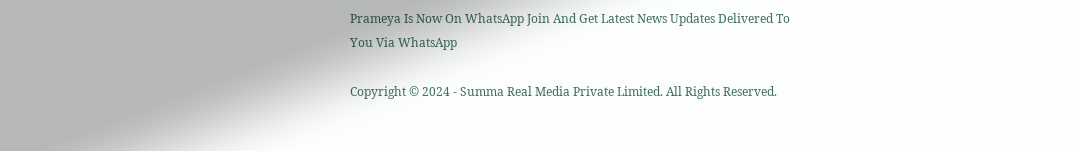Prameya Is Now On WhatsApp Join And Get Latest News Updates Delivered To You Via WhatsApp

Copyright © 2024 - Summa Real Media Private Limited. All Rights Reserved.